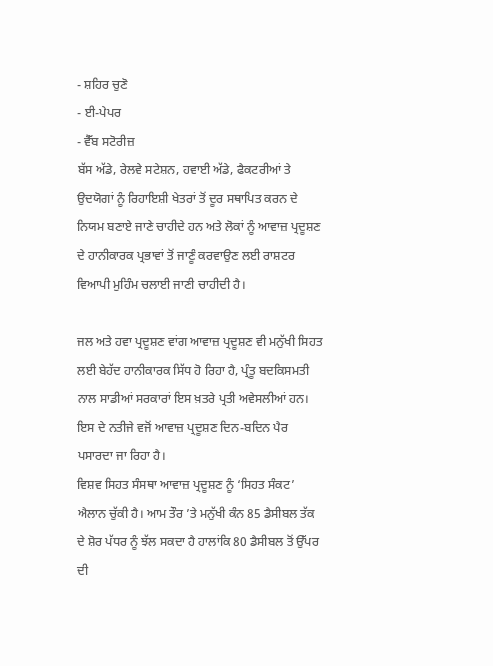- ਸ਼ਹਿਰ ਚੁਣੋ
- ਈ-ਪੇਪਰ
- ਵੈੱਬ ਸਟੋਰੀਜ਼
ਬੱਸ ਅੱਡੇ, ਰੇਲਵੇ ਸਟੇਸ਼ਨ, ਹਵਾਈ ਅੱਡੇ, ਫੈਕਟਰੀਆਂ ਤੇ ਉਦਯੋਗਾਂ ਨੂੰ ਰਿਹਾਇਸ਼ੀ ਖੇਤਰਾਂ ਤੋਂ ਦੂਰ ਸਥਾਪਿਤ ਕਰਨ ਦੇ ਨਿਯਮ ਬਣਾਏ ਜਾਣੇ ਚਾਹੀਦੇ ਹਨ ਅਤੇ ਲੋਕਾਂ ਨੂੰ ਆਵਾਜ਼ ਪ੍ਰਦੂਸ਼ਣ ਦੇ ਹਾਨੀਕਾਰਕ ਪ੍ਰਭਾਵਾਂ ਤੋਂ ਜਾਣੂੰ ਕਰਵਾਉਣ ਲਈ ਰਾਸ਼ਟਰ ਵਿਆਪੀ ਮੁਹਿੰਮ ਚਲਾਈ ਜਾਣੀ ਚਾਹੀਦੀ ਹੈ।

ਜਲ ਅਤੇ ਹਵਾ ਪ੍ਰਦੂਸ਼ਣ ਵਾਂਗ ਆਵਾਜ਼ ਪ੍ਰਦੂਸ਼ਣ ਵੀ ਮਨੁੱਖੀ ਸਿਹਤ ਲਈ ਬੇਹੱਦ ਹਾਨੀਕਾਰਕ ਸਿੱਧ ਹੋ ਰਿਹਾ ਹੈ, ਪ੍ਰੰਤੂ ਬਦਕਿਸਮਤੀ ਨਾਲ ਸਾਡੀਆਂ ਸਰਕਾਰਾਂ ਇਸ ਖ਼ਤਰੇ ਪ੍ਰਤੀ ਅਵੇਸਲੀਆਂ ਹਨ। ਇਸ ਦੇ ਨਤੀਜੇ ਵਜੋਂ ਆਵਾਜ਼ ਪ੍ਰਦੂਸ਼ਣ ਦਿਨ-ਬਦਿਨ ਪੈਰ ਪਸਾਰਦਾ ਜਾ ਰਿਹਾ ਹੈ।
ਵਿਸ਼ਵ ਸਿਹਤ ਸੰਸਥਾ ਆਵਾਜ਼ ਪ੍ਰਦੂਸ਼ਣ ਨੂੰ ‘ਸਿਹਤ ਸੰਕਟ’ ਐਲਾਨ ਚੁੱਕੀ ਹੈ। ਆਮ ਤੌਰ ’ਤੇ ਮਨੁੱਖੀ ਕੰਨ 85 ਡੈਸੀਬਲ ਤੱਕ ਦੇ ਸ਼ੋਰ ਪੱਧਰ ਨੂੰ ਝੱਲ ਸਕਦਾ ਹੈ ਹਾਲਾਂਕਿ 80 ਡੈਸੀਬਲ ਤੋਂ ਉੱਪਰ ਦੀ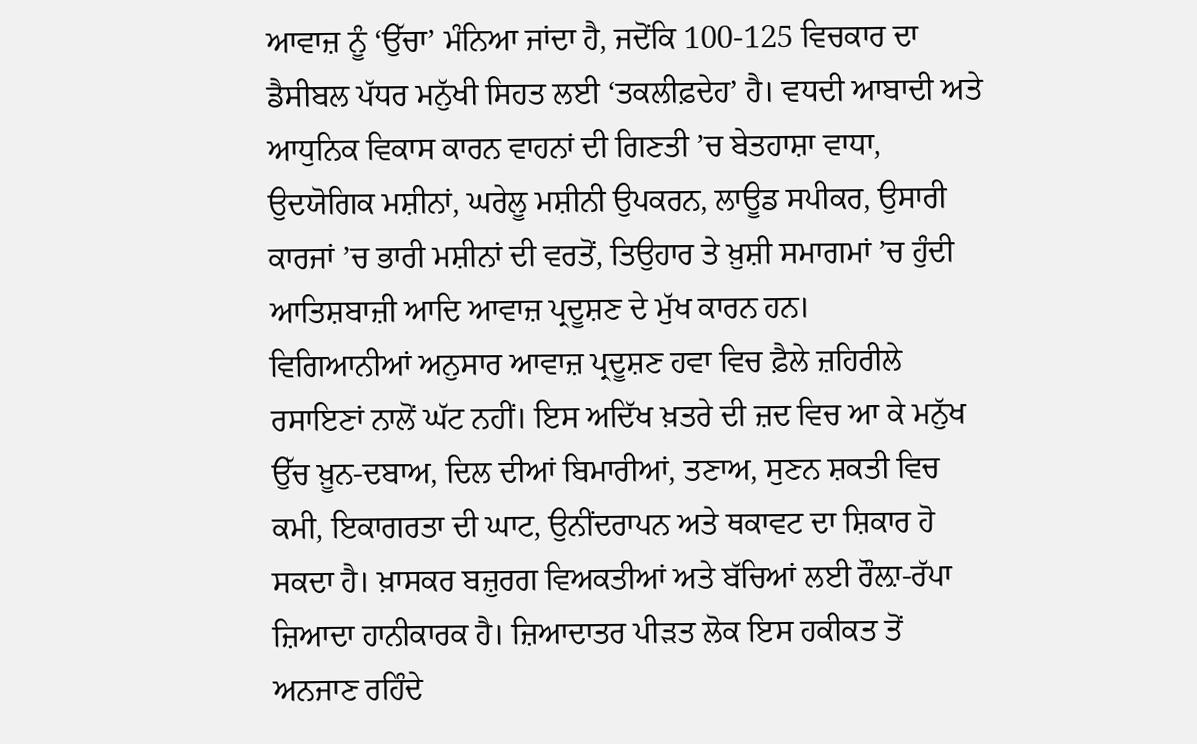ਆਵਾਜ਼ ਨੂੰ ‘ਉੱਚਾ’ ਮੰਨਿਆ ਜਾਂਦਾ ਹੈ, ਜਦੋਂਕਿ 100-125 ਵਿਚਕਾਰ ਦਾ ਡੈਸੀਬਲ ਪੱਧਰ ਮਨੁੱਖੀ ਸਿਹਤ ਲਈ ‘ਤਕਲੀਫ਼ਦੇਹ’ ਹੈ। ਵਧਦੀ ਆਬਾਦੀ ਅਤੇ ਆਧੁਨਿਕ ਵਿਕਾਸ ਕਾਰਨ ਵਾਹਨਾਂ ਦੀ ਗਿਣਤੀ ’ਚ ਬੇਤਹਾਸ਼ਾ ਵਾਧਾ, ਉਦਯੋਗਿਕ ਮਸ਼ੀਨਾਂ, ਘਰੇਲੂ ਮਸ਼ੀਨੀ ਉਪਕਰਨ, ਲਾਊਡ ਸਪੀਕਰ, ਉਸਾਰੀ ਕਾਰਜਾਂ ’ਚ ਭਾਰੀ ਮਸ਼ੀਨਾਂ ਦੀ ਵਰਤੋਂ, ਤਿਉਹਾਰ ਤੇ ਖ਼ੁਸ਼ੀ ਸਮਾਗਮਾਂ ’ਚ ਹੁੰਦੀ ਆਤਿਸ਼ਬਾਜ਼ੀ ਆਦਿ ਆਵਾਜ਼ ਪ੍ਰਦੂਸ਼ਣ ਦੇ ਮੁੱਖ ਕਾਰਨ ਹਨ।
ਵਿਗਿਆਨੀਆਂ ਅਨੁਸਾਰ ਆਵਾਜ਼ ਪ੍ਰਦੂਸ਼ਣ ਹਵਾ ਵਿਚ ਫ਼ੈਲੇ ਜ਼ਹਿਰੀਲੇ ਰਸਾਇਣਾਂ ਨਾਲੋਂ ਘੱਟ ਨਹੀਂ। ਇਸ ਅਦਿੱਖ ਖ਼ਤਰੇ ਦੀ ਜ਼ਦ ਵਿਚ ਆ ਕੇ ਮਨੁੱਖ ਉੱਚ ਖ਼ੂਨ-ਦਬਾਅ, ਦਿਲ ਦੀਆਂ ਬਿਮਾਰੀਆਂ, ਤਣਾਅ, ਸੁਣਨ ਸ਼ਕਤੀ ਵਿਚ ਕਮੀ, ਇਕਾਗਰਤਾ ਦੀ ਘਾਟ, ਉਨੀਂਦਰਾਪਨ ਅਤੇ ਥਕਾਵਟ ਦਾ ਸ਼ਿਕਾਰ ਹੋ ਸਕਦਾ ਹੈ। ਖ਼ਾਸਕਰ ਬਜ਼ੁਰਗ ਵਿਅਕਤੀਆਂ ਅਤੇ ਬੱਚਿਆਂ ਲਈ ਰੌਲ਼ਾ-ਰੱਪਾ ਜ਼ਿਆਦਾ ਹਾਨੀਕਾਰਕ ਹੈ। ਜ਼ਿਆਦਾਤਰ ਪੀੜਤ ਲੋਕ ਇਸ ਹਕੀਕਤ ਤੋਂ ਅਨਜਾਣ ਰਹਿੰਦੇ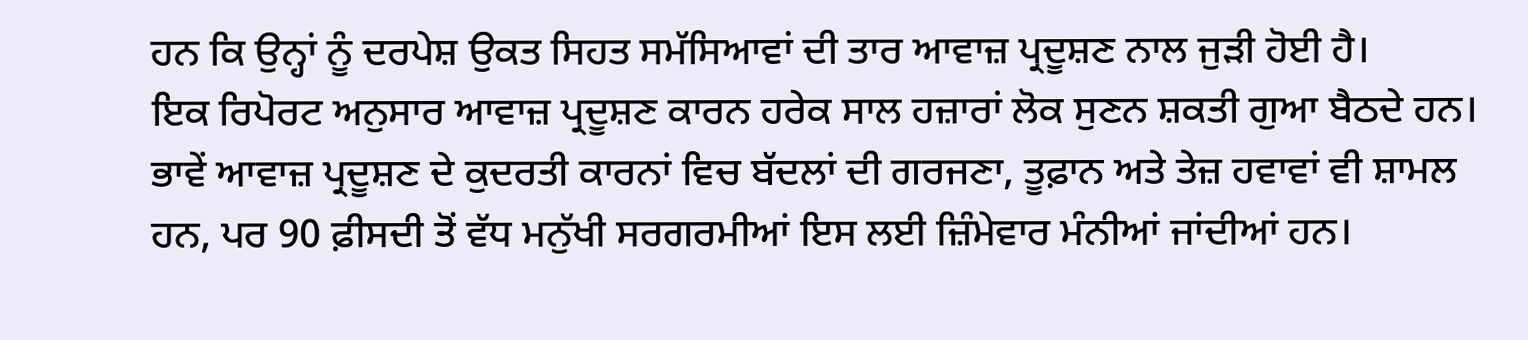ਹਨ ਕਿ ਉਨ੍ਹਾਂ ਨੂੰ ਦਰਪੇਸ਼ ਉਕਤ ਸਿਹਤ ਸਮੱਸਿਆਵਾਂ ਦੀ ਤਾਰ ਆਵਾਜ਼ ਪ੍ਰਦੂਸ਼ਣ ਨਾਲ ਜੁੜੀ ਹੋਈ ਹੈ।
ਇਕ ਰਿਪੋਰਟ ਅਨੁਸਾਰ ਆਵਾਜ਼ ਪ੍ਰਦੂਸ਼ਣ ਕਾਰਨ ਹਰੇਕ ਸਾਲ ਹਜ਼ਾਰਾਂ ਲੋਕ ਸੁਣਨ ਸ਼ਕਤੀ ਗੁਆ ਬੈਠਦੇ ਹਨ। ਭਾਵੇਂ ਆਵਾਜ਼ ਪ੍ਰਦੂਸ਼ਣ ਦੇ ਕੁਦਰਤੀ ਕਾਰਨਾਂ ਵਿਚ ਬੱਦਲਾਂ ਦੀ ਗਰਜਣਾ, ਤੂਫ਼ਾਨ ਅਤੇ ਤੇਜ਼ ਹਵਾਵਾਂ ਵੀ ਸ਼ਾਮਲ ਹਨ, ਪਰ 90 ਫ਼ੀਸਦੀ ਤੋਂ ਵੱਧ ਮਨੁੱਖੀ ਸਰਗਰਮੀਆਂ ਇਸ ਲਈ ਜ਼ਿੰਮੇਵਾਰ ਮੰਨੀਆਂ ਜਾਂਦੀਆਂ ਹਨ।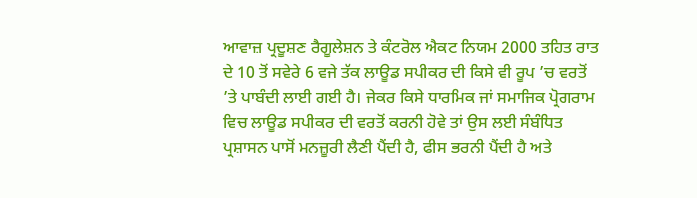ਆਵਾਜ਼ ਪ੍ਰਦੂਸ਼ਣ ਰੈਗੂਲੇਸ਼ਨ ਤੇ ਕੰਟਰੋਲ ਐਕਟ ਨਿਯਮ 2000 ਤਹਿਤ ਰਾਤ ਦੇ 10 ਤੋਂ ਸਵੇਰੇ 6 ਵਜੇ ਤੱਕ ਲਾਊਡ ਸਪੀਕਰ ਦੀ ਕਿਸੇ ਵੀ ਰੂਪ ’ਚ ਵਰਤੋਂ ’ਤੇ ਪਾਬੰਦੀ ਲਾਈ ਗਈ ਹੈ। ਜੇਕਰ ਕਿਸੇ ਧਾਰਮਿਕ ਜਾਂ ਸਮਾਜਿਕ ਪ੍ਰੋਗਰਾਮ ਵਿਚ ਲਾਊਡ ਸਪੀਕਰ ਦੀ ਵਰਤੋਂ ਕਰਨੀ ਹੋਵੇ ਤਾਂ ਉਸ ਲਈ ਸੰਬੰਧਿਤ ਪ੍ਰਸ਼ਾਸਨ ਪਾਸੋਂ ਮਨਜ਼ੂਰੀ ਲੈਣੀ ਪੈਂਦੀ ਹੈ, ਫੀਸ ਭਰਨੀ ਪੈਂਦੀ ਹੈ ਅਤੇ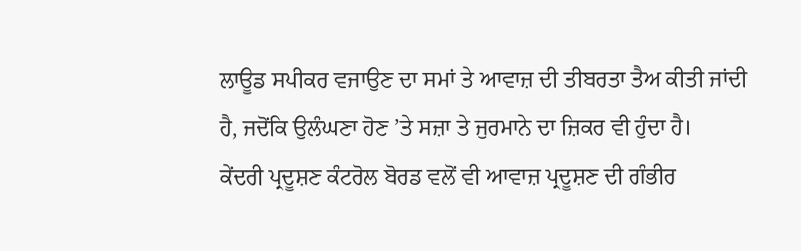ਲਾਊਡ ਸਪੀਕਰ ਵਜਾਉਣ ਦਾ ਸਮਾਂ ਤੇ ਆਵਾਜ਼ ਦੀ ਤੀਬਰਤਾ ਤੈਅ ਕੀਤੀ ਜਾਂਦੀ ਹੈ, ਜਦੋਂਕਿ ਉਲੰਘਣਾ ਹੋਣ ’ਤੇ ਸਜ਼ਾ ਤੇ ਜੁਰਮਾਨੇ ਦਾ ਜ਼ਿਕਰ ਵੀ ਹੁੰਦਾ ਹੈ।
ਕੇਂਦਰੀ ਪ੍ਰਦੂਸ਼ਣ ਕੰਟਰੋਲ ਬੋਰਡ ਵਲੋਂ ਵੀ ਆਵਾਜ਼ ਪ੍ਰਦੂਸ਼ਣ ਦੀ ਗੰਭੀਰ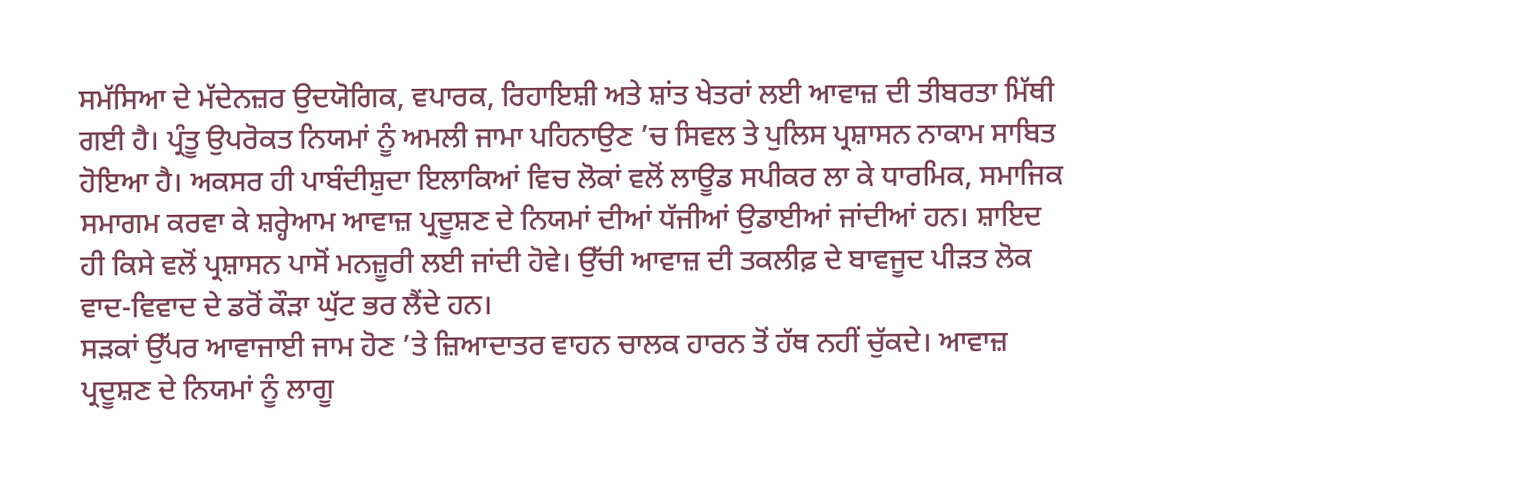ਸਮੱਸਿਆ ਦੇ ਮੱਦੇਨਜ਼ਰ ਉਦਯੋਗਿਕ, ਵਪਾਰਕ, ਰਿਹਾਇਸ਼ੀ ਅਤੇ ਸ਼ਾਂਤ ਖੇਤਰਾਂ ਲਈ ਆਵਾਜ਼ ਦੀ ਤੀਬਰਤਾ ਮਿੱਥੀ ਗਈ ਹੈ। ਪ੍ਰੰਤੂ ਉਪਰੋਕਤ ਨਿਯਮਾਂ ਨੂੰ ਅਮਲੀ ਜਾਮਾ ਪਹਿਨਾਉਣ ’ਚ ਸਿਵਲ ਤੇ ਪੁਲਿਸ ਪ੍ਰਸ਼ਾਸਨ ਨਾਕਾਮ ਸਾਬਿਤ ਹੋਇਆ ਹੈ। ਅਕਸਰ ਹੀ ਪਾਬੰਦੀਸ਼ੁਦਾ ਇਲਾਕਿਆਂ ਵਿਚ ਲੋਕਾਂ ਵਲੋਂ ਲਾਊਡ ਸਪੀਕਰ ਲਾ ਕੇ ਧਾਰਮਿਕ, ਸਮਾਜਿਕ ਸਮਾਗਮ ਕਰਵਾ ਕੇ ਸ਼ਰ੍ਹੇਆਮ ਆਵਾਜ਼ ਪ੍ਰਦੂਸ਼ਣ ਦੇ ਨਿਯਮਾਂ ਦੀਆਂ ਧੱਜੀਆਂ ਉਡਾਈਆਂ ਜਾਂਦੀਆਂ ਹਨ। ਸ਼ਾਇਦ ਹੀ ਕਿਸੇ ਵਲੋਂ ਪ੍ਰਸ਼ਾਸਨ ਪਾਸੋਂ ਮਨਜ਼ੂਰੀ ਲਈ ਜਾਂਦੀ ਹੋਵੇ। ਉੱਚੀ ਆਵਾਜ਼ ਦੀ ਤਕਲੀਫ਼ ਦੇ ਬਾਵਜੂਦ ਪੀੜਤ ਲੋਕ ਵਾਦ-ਵਿਵਾਦ ਦੇ ਡਰੋਂ ਕੌੜਾ ਘੁੱਟ ਭਰ ਲੈਂਦੇ ਹਨ।
ਸੜਕਾਂ ਉੱਪਰ ਆਵਾਜਾਈ ਜਾਮ ਹੋਣ ’ਤੇ ਜ਼ਿਆਦਾਤਰ ਵਾਹਨ ਚਾਲਕ ਹਾਰਨ ਤੋਂ ਹੱਥ ਨਹੀਂ ਚੁੱਕਦੇ। ਆਵਾਜ਼ ਪ੍ਰਦੂਸ਼ਣ ਦੇ ਨਿਯਮਾਂ ਨੂੰ ਲਾਗੂ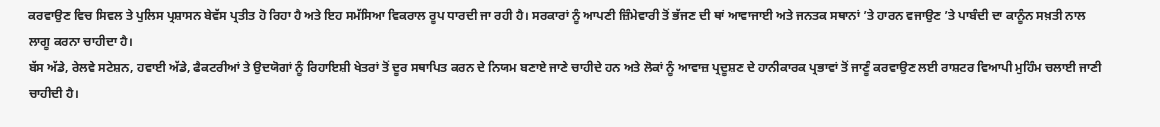ਕਰਵਾਉਣ ਵਿਚ ਸਿਵਲ ਤੇ ਪੁਲਿਸ ਪ੍ਰਸ਼ਾਸਨ ਬੇਵੱਸ ਪ੍ਰਤੀਤ ਹੋ ਰਿਹਾ ਹੈ ਅਤੇ ਇਹ ਸਮੱਸਿਆ ਵਿਕਰਾਲ ਰੂਪ ਧਾਰਦੀ ਜਾ ਰਹੀ ਹੈ। ਸਰਕਾਰਾਂ ਨੂੰ ਆਪਣੀ ਜ਼ਿੰਮੇਵਾਰੀ ਤੋਂ ਭੱਜਣ ਦੀ ਥਾਂ ਆਵਾਜਾਈ ਅਤੇ ਜਨਤਕ ਸਥਾਨਾਂ ’ਤੇ ਹਾਰਨ ਵਜਾਉਣ ’ਤੇ ਪਾਬੰਦੀ ਦਾ ਕਾਨੂੰਨ ਸਖ਼ਤੀ ਨਾਲ ਲਾਗੂ ਕਰਨਾ ਚਾਹੀਦਾ ਹੈ।
ਬੱਸ ਅੱਡੇ, ਰੇਲਵੇ ਸਟੇਸ਼ਨ, ਹਵਾਈ ਅੱਡੇ, ਫੈਕਟਰੀਆਂ ਤੇ ਉਦਯੋਗਾਂ ਨੂੰ ਰਿਹਾਇਸ਼ੀ ਖੇਤਰਾਂ ਤੋਂ ਦੂਰ ਸਥਾਪਿਤ ਕਰਨ ਦੇ ਨਿਯਮ ਬਣਾਏ ਜਾਣੇ ਚਾਹੀਦੇ ਹਨ ਅਤੇ ਲੋਕਾਂ ਨੂੰ ਆਵਾਜ਼ ਪ੍ਰਦੂਸ਼ਣ ਦੇ ਹਾਨੀਕਾਰਕ ਪ੍ਰਭਾਵਾਂ ਤੋਂ ਜਾਣੂੰ ਕਰਵਾਉਣ ਲਈ ਰਾਸ਼ਟਰ ਵਿਆਪੀ ਮੁਹਿੰਮ ਚਲਾਈ ਜਾਣੀ ਚਾਹੀਦੀ ਹੈ।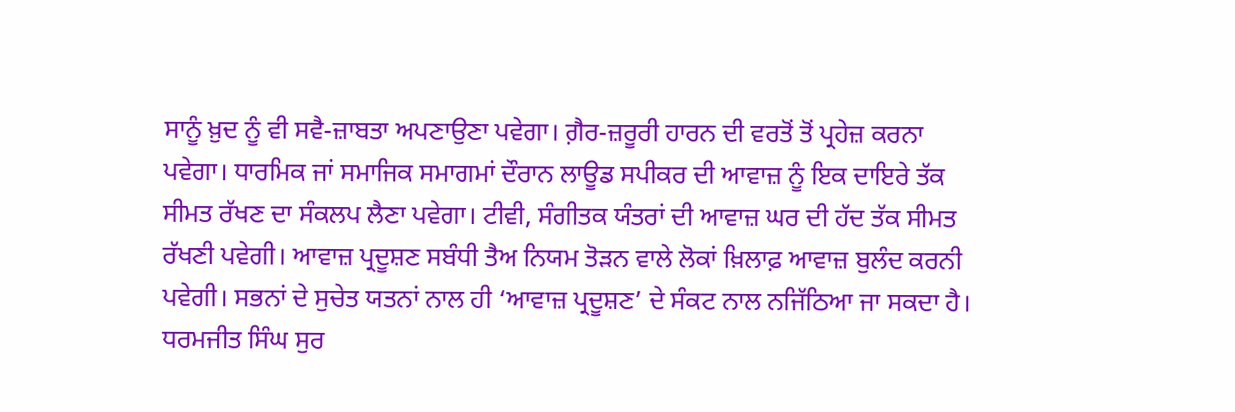ਸਾਨੂੰ ਖ਼ੁਦ ਨੂੰ ਵੀ ਸਵੈ-ਜ਼ਾਬਤਾ ਅਪਣਾਉਣਾ ਪਵੇਗਾ। ਗ਼ੈਰ-ਜ਼ਰੂਰੀ ਹਾਰਨ ਦੀ ਵਰਤੋਂ ਤੋਂ ਪ੍ਰਹੇਜ਼ ਕਰਨਾ ਪਵੇਗਾ। ਧਾਰਮਿਕ ਜਾਂ ਸਮਾਜਿਕ ਸਮਾਗਮਾਂ ਦੌਰਾਨ ਲਾਊਡ ਸਪੀਕਰ ਦੀ ਆਵਾਜ਼ ਨੂੰ ਇਕ ਦਾਇਰੇ ਤੱਕ ਸੀਮਤ ਰੱਖਣ ਦਾ ਸੰਕਲਪ ਲੈਣਾ ਪਵੇਗਾ। ਟੀਵੀ, ਸੰਗੀਤਕ ਯੰਤਰਾਂ ਦੀ ਆਵਾਜ਼ ਘਰ ਦੀ ਹੱਦ ਤੱਕ ਸੀਮਤ ਰੱਖਣੀ ਪਵੇਗੀ। ਆਵਾਜ਼ ਪ੍ਰਦੂਸ਼ਣ ਸਬੰਧੀ ਤੈਅ ਨਿਯਮ ਤੋੜਨ ਵਾਲੇ ਲੋਕਾਂ ਖ਼ਿਲਾਫ਼ ਆਵਾਜ਼ ਬੁਲੰਦ ਕਰਨੀ ਪਵੇਗੀ। ਸਭਨਾਂ ਦੇ ਸੁਚੇਤ ਯਤਨਾਂ ਨਾਲ ਹੀ ‘ਆਵਾਜ਼ ਪ੍ਰਦੂਸ਼ਣ’ ਦੇ ਸੰਕਟ ਨਾਲ ਨਜਿੱਠਿਆ ਜਾ ਸਕਦਾ ਹੈ।
ਧਰਮਜੀਤ ਸਿੰਘ ਸੁਰ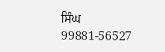ਸਿੰਘ
99881-56527